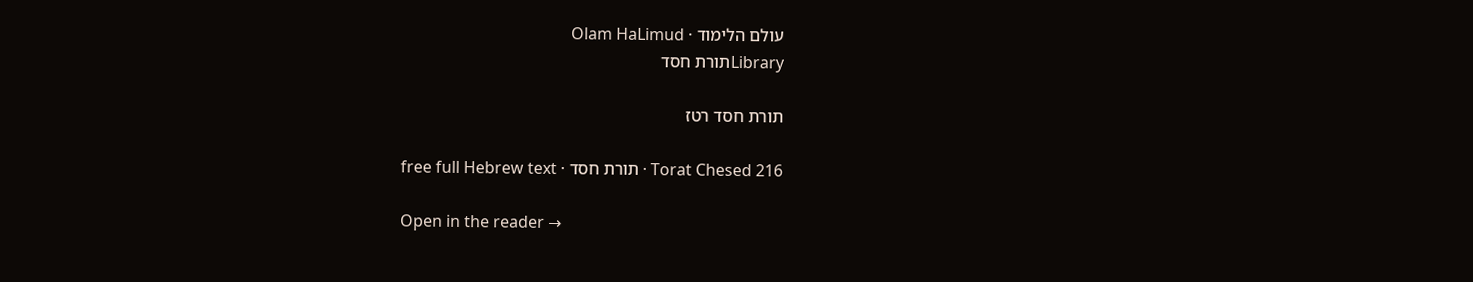עולם הלימוד · Olam HaLimud
Libraryתורת חסד

תורת חסד רטז

Torat Chesed 216 · תורת חסד · free full Hebrew text

Open in the reader →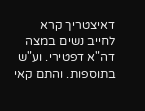דאיצטריך קרא לחייב נשים במצה דה"א דפטירי. וע"ש בתוספות. והתם קאי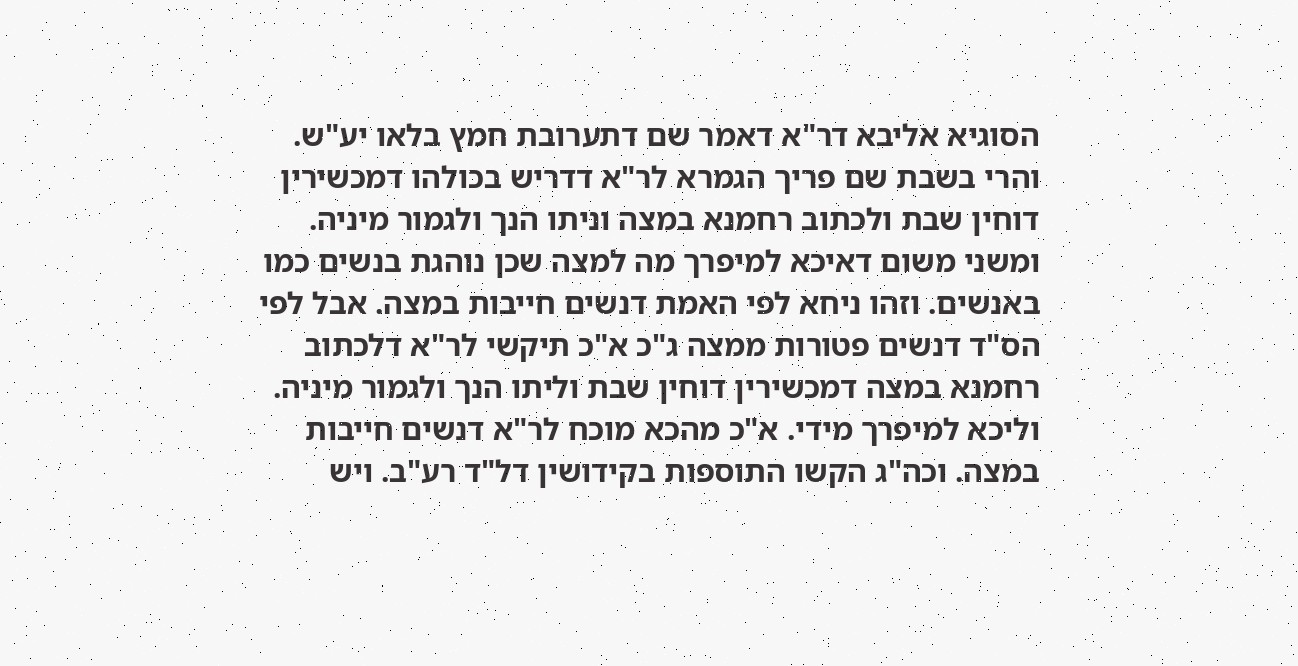הסוגיא אליבא דר"א דאמר שם דתערובת חמץ בלאו יע"ש. והרי בשבת שם פריך הגמרא לר"א דדריש בכולהו דמכשירין דוחין שבת ולכתוב רחמנא במצה וניתו הנך ולגמור מיניה. ומשני משום דאיכא למיפרך מה למצה שכן נוהגת בנשים כמו באנשים. וזהו ניחא לפי האמת דנשים חייבות במצה. אבל לפי הס"ד דנשים פטורות ממצה ג"כ א"כ תיקשי לר"א דלכתוב רחמנא במצה דמכשירין דוחין שבת וליתו הנך ולגמור מיניה. וליכא למיפרך מידי. א"כ מהכא מוכח לר"א דנשים חייבות במצה. וכה"ג הקשו התוספות בקידושין דל"ד רע"ב. ויש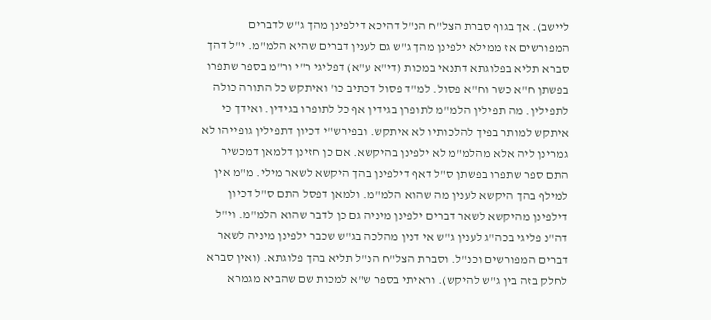ליישב). אך בגוף סברת הצל"ח הנ"ל דהיכא דילפינן מהך ג"ש לדברים המפורשים אז ממילא ילפינן מהך ג"ש גם לענין דברים שהיא הלמ"מ. י"ל דהך סברא תליא בפלוגתא דתנאי במכות (די"א ע"א) דפליגי ר"י ור"מ בספר שתפרו בפשתן ח"א כשר וח"א פסול. למ"ד פסול דכתיב כו' ואיתקש כל התורה כולה לתפילין. מה תפילין הלמ"מ לתופרן בגידין אף כל לתופרו בגידין. ואידך כי איתקש למותר בפיך להלכותיו לא איתקש. ובפירש"י דכיון דתפילין גופייהו לא גמרינן ליה אלא מהלמ"מ לא ילפינן בהיקשא. אם כן חזינן דלמאן דמכשיר התם ספר שתפרו בפשתן ס"ל דאף דילפינן בהך היקשא לשאר מילי. מ"מ אין למילף בהך היקשא לענין מה שהוא הלמ"מ. ולמאן דפסל התם ס"ל דכיון דילפינן מהיקשא לשאר דברים ילפינן מיניה גם כן לדבר שהוא הלמ"מ. וי"ל דה"נ פליגי בכה"ג לענין ג"ש אי דנין מהלכה בג"ש שכבר ילפינן מיניה לשאר דברים המפורשים וכנ"ל. וסברת הצל"ח הנ"ל תליא בהך פלוגתא. (ואין סברא לחלק בזה בין ג"ש להיקש). וראיתי בספר ש"א למכות שם שהביא מגמרא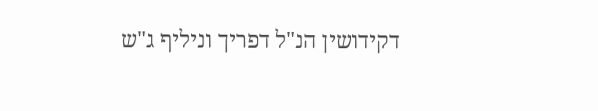דקידושין הנ"ל דפריך וניליף ג"ש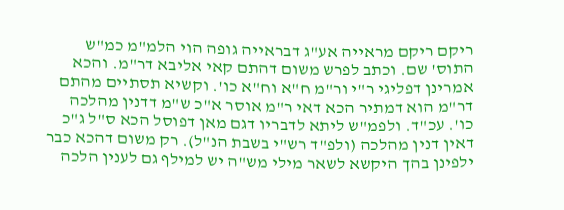ריקם ריקם מראייה אע"ג דבראייה גופה הוי הלמ"מ כמ"ש התוס' שם. וכתב לפרש משום דהתם קאי אליבא דר"מ. והכא אמרינן דפליגי ר"י ור"מ ח"א וח"א כו'. וקשיא תסתיים מהתם דר"מ הוא דמתיר הכא דאי ר"מ אוסר א"כ ש"מ דדנין מהלכה כו'. עכ"ד. ולפמ"ש ליתא לדבריו דגם מאן דפוסל הכא ס"ל ג"כ דאין דנין מהלכה (ולפ"ד רש"י בשבת הנ"ל). רק משום דהכא כבר ילפינן בהך היקשא לשאר מילי מש"ה יש למילף גם לענין הלכה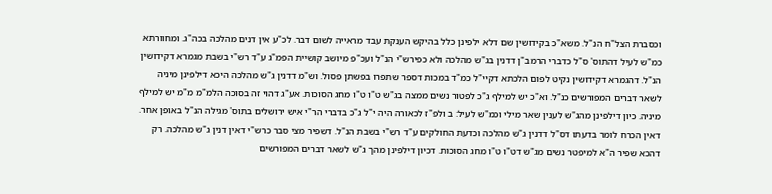וכסברת הצל"ח הנ"ל. משא"כ בקידושין שם דלא ילפינן כלל בהיקש הענקת עבד מראייה לשום דבר. לכ"ע אין דנים מהלכה בכה"ג. ומחוורתא כמ"ש לעיל דהתוס' ס"ל כדברי הרמב"ן דדנין בג"ש מהלכה ולא כפירש"י הנ"ל ועכ"פ מיושב קושיית הפמ"ג ע"ד רש"י בשבת מגמרא דקידושין הנ"ל. דהגמרא דקידושין נקיט לפום הלכתא דקיי"ל כמ"ד במכות דספר שתפרו בפשתן פסול. וש"מ דדנין ג"ש מהלכה היכא דילפינן מיניה לשאר דברים המפורשים כנ"ל. וא"כ יש למילף ג"כ לפטור נשים ממצה בג"ש ט"ו ט"ו מחג הסוכות. אע"ג דהוי זה בסוכה הלמ"מ מ"מ יש למילף מיניה. כיון דילפינן מהג"ש לענין שאר מילי וכמ"ש לעיל: ב ולפ"ז לכאורה היה י"ל ג"כ בדברי הר"י איש ירושלים בתוס' מגילה הנ"ל באופן אחר. דאין הכרח לומר בדעתו דס"ל דדנין ג"ש מהלכה וכדעת החולקים ע"ד רש"י בשבת הנ"ל. דשפיר מצי סבר כרש"י דאין דנין ג"ש מהלכה. רק דהכא שפיר ה"א למיפטר נשים מג"ש דט"ו ט"ו מחג הסוכות. דכיון דילפינן מהך ג"ש לשאר דברים המפורשים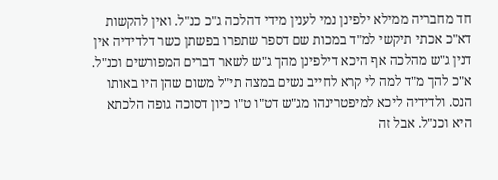חד מחבריה ממילא ילפינן נמי לענין מידי דהלכה ג"כ כנ"ל. ואין להקשות דא"כ אכתי תיקשי למ"ד במכות שם דספר שתפרו בפשתן כשר דלדידיה אין דנין ג"ש מהלכה אף היכא דילפינן מהך ג"ש לשאר דברים המפורשים וכנ"ל. א"כ להך מ"ד למה לי קרא לחייב נשים במצה תי"ל משום שהן היו באותו הנס. ולדידיה ליכא למיפטרינהו מג"ש דט"ו ט"ו כיון דסוכה גופה הלכתא היא וכנ"ל. אבל זה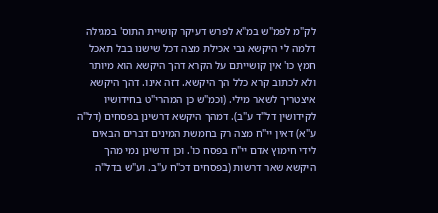לק"מ לפמ"ש במ"א לפרש דעיקר קושיית התוס' במגילה דלמה לי היקשא גבי אכילת מצה דכל שישנו בבל תאכל חמץ כו' אין קושייתם על הקרא דהך היקשא הוא מיותר ולא לכתוב קרא כלל הך היקשא. דזה אינו. דהך היקשא איצטריך לשאר מילי. (וכמ"ש כן המהרי"ט בחידושיו לקידושין דל"ד ע"ב). דמהך היקשא דרשינן בפסחים (דל"ה ע"א) דאין יי"ח מצה רק בחמשת המינים דברים הבאים לידי חימוץ אדם יי"ח בפסח כו'. וכן דרשינן נמי מהך היקשא שאר דרשות (בפסחים דכ"ח ע"ב. וע"ש בדל"ה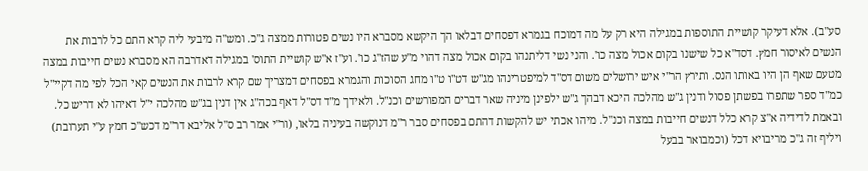סע"ב). אלא דעיקר קושיית התוספות במגילה היא רק על מה דמוכח בגמרא דפסחים דבלאו הך היקשא מסברא היו נשים פטורות ממצה ג"כ. ומש"ה מיבעי ליה קרא התם כל לרבות את הנשים לאיסור חמץ. דסד"א כל שישנו בקום אכול מצה כו'. והני נשי דליתנהו בקום אכול מצה דהוי מ"ע שהז"ג כו'. וע"ז א"ש קושיית התוס' במגילה דאדרבה הא מסברא נשים חייבות במצה מטעם שאף הן היו באותו הנס. ותירץ הר"י איש ירושלים משום דס"ד למיפטרינהו מג"ש דט"ו ט"ו מחג הסוכות והגמרא בפסחים דמצריך שם קרא לרבות את הנשים קאי הכל לפי מה דקיי"ל כמ"ד ספר שתפרו בפשתן פסול ודנין ג"ש מהלכה היכא דבהך ג"ש ילפינן מיניה שאר דברים המפורשים וכנ"ל. ולאידך מ"ד דס"ל דאף בכה"ג אין דנין בג"ש מהלכה י"ל דאיהו לא דריש כל. ובאמת לדידיה א"צ קרא כלל דנשים חייבות במצה וכנ"ל. מיהו אכתי יש להקשות דהתם בפסחים סבר ר"מ דנוקשה בעיניה בלאו, (ור"י אמר רב ס"ל אליבא דר"מ דכש"כ חמץ ע"י תערובת) ויליף זה ג"כ מריבויא דכל (וכמבואר בבעל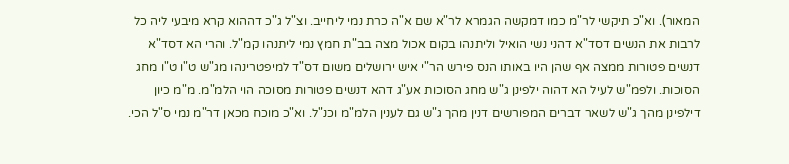המאור). וא"כ תיקשי לר"מ כמו דמקשה הגמרא לר"א שם א"ה כרת נמי ליחייב. וצ"ל ג"כ דההוא קרא מיבעי ליה כל לרבות את הנשים דסד"א דהני נשי הואיל וליתנהו בקום אכול מצה בב"ת חמץ נמי ליתנהו קמ"ל. והרי הא דסד"א דנשים פטורות ממצה אף שהן היו באותו הנס פירש הר"י איש ירושלים משום דס"ד למיפטרינהו מג"ש ט"ו ט"ו מחג הסוכות. ולפמ"ש לעיל הא דהוה ילפינן ג"ש מחג הסוכות אע"ג דהא דנשים פטורות מסוכה הוי הלמ"מ. מ"מ כיון דילפינן מהך ג"ש לשאר דברים המפורשים דנין מהך ג"ש גם לענין הלמ"מ וכנ"ל. וא"כ מוכח מכאן דר"מ נמי ס"ל הכי.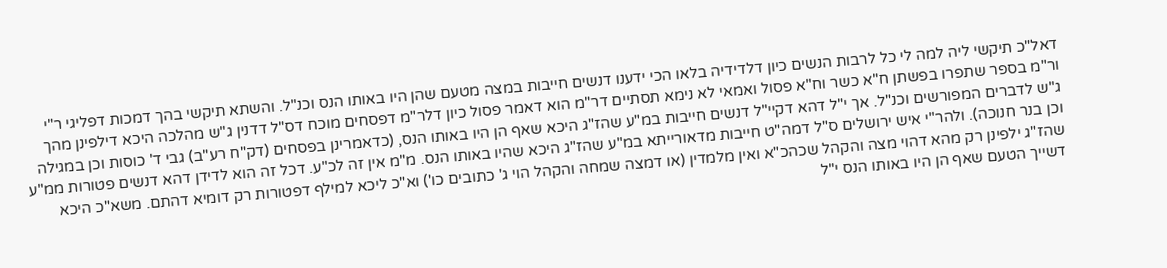דאל"כ תיקשי ליה למה לי כל לרבות הנשים כיון דלדידיה בלאו הכי ידענו דנשים חייבות במצה מטעם שהן היו באותו הנס וכנ"ל. והשתא תיקשי בהך דמכות דפליגי ר"י ור"מ בספר שתפרו בפשתן ח"א כשר וח"א פסול ואמאי לא נימא תסתיים דר"מ הוא דאמר פסול כיון דלר"מ דפסחים מוכח דס"ל דדנין ג"ש מהלכה היכא דילפינן מהך ג"ש לדברים המפורשים וכנ"ל. אך י"ל דהא דקיי"ל דנשים חייבות במ"ע שהז"ג היכא שאף הן היו באותו הנס, (כדאמרינן בפסחים (דק"ח רע"ב) גבי ד' כוסות וכן במגילה וכן בנר חנוכה). ולהר"י איש ירושלים ס"ל דמה"ט חייבות מדאורייתא במ"ע שהז"ג היכא שהיו באותו הנס. מ"מ אין זה לכ"ע. דכל זה הוא לדידן דהא דנשים פטורות ממ"ע שהז"ג ילפינן רק מהא דהוי מצה והקהל שכהכ"א ואין מלמדין (או דמצה שמחה והקהל הוי ג' כתובים כו') וא"כ ליכא למילף דפטורות רק דומיא דהתם. משא"כ היכא דשייך הטעם שאף הן היו באותו הנס י"ל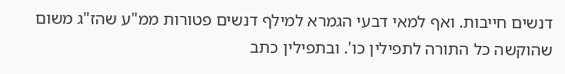דנשים חייבות. ואף למאי דבעי הגמרא למילף דנשים פטורות ממ"ע שהז"ג משום שהוקשה כל התורה לתפילין כו'. ובתפילין כתב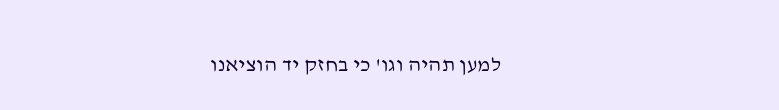למען תהיה וגו' כי בחזק יד הוציאנו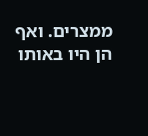ממצרים. ואף הן היו באותו